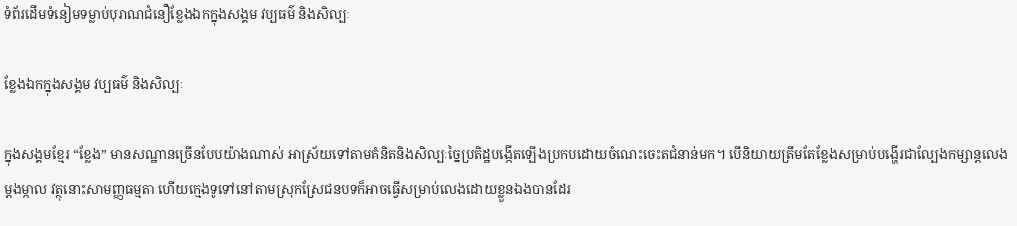ទំព័រដើមទំនៀមទម្លាប់បុរាណជំនឿខ្លែងឯកក្នុងសង្គម វប្បធម៌ និងសិល្បៈ

ខ្លែងឯកក្នុងសង្គម វប្បធម៌ និងសិល្បៈ

ក្នុងសង្គមខ្មែរ “ខ្លែង” មានសណ្ឋានច្រើនបែបយ៉ាងណាស់ អាស្រ័យទៅតាមគំនិតនិងសិល្បៈច្នៃប្រតិដ្ឋបង្កើតឡើងប្រកបដោយចំណេះចេះតជំនាន់មក។ បើនិយាយត្រឹមតែខ្លែងសម្រាប់បង្ហើរជាល្បែងកម្សាន្តលេងម្ដងម្កាល វត្ថុនោះសាមញ្ញធម្មតា ហើយក្មេងទូទៅនៅតាមស្រុកស្រែជនបទក៏អាចធ្វើសម្រាប់លេងដោយខ្លួនឯងបានដែរ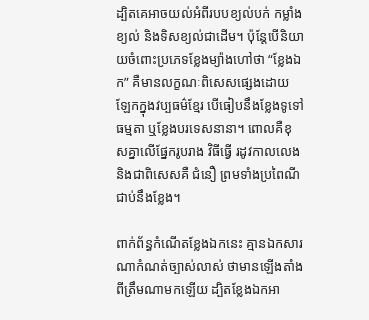ដ្បិតគេអាចយល់អំពីរបបខ្យល់បក់ កម្លាំងខ្យល់ និងទិសខ្យល់ជាដើម។ ប៉ុន្តែបើនិយាយចំពោះប្រភេទខ្លែងម្យ៉ាងហៅថា “ខ្លែងឯក” គឺមានលក្ខណៈពិសេសផ្សេងដោយឡែកក្នុងវប្បធម៌ខ្មែរ បើធៀបនឹងខ្លែងទូទៅធម្មតា ឬខ្លែងបរទេសនានា។ ពោលគឺខុសគ្នាលើផ្នែករូបរាង វិធីធ្វើ រដូវកាលលេង និងជាពិសេសគឺ ជំនឿ ព្រមទាំងប្រពៃណីជាប់នឹងខ្លែង។

ពាក់ព័ន្ធកំណើតខ្លែងឯកនេះ គ្មានឯកសារណាកំណត់ច្បាស់លាស់ ថាមានឡើងតាំងពីត្រឹមណាមកឡើយ ដ្បិតខ្លែងឯកអា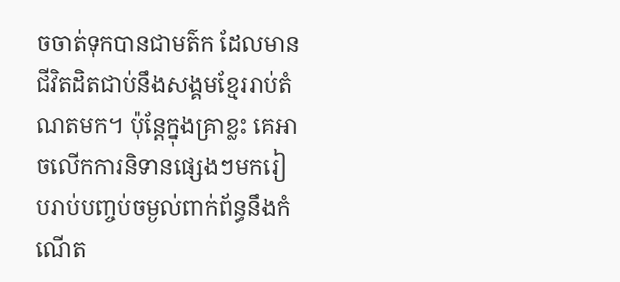ចចាត់ទុកបានជាមត៌ក ដែលមានជីវិតដិតជាប់នឹងសង្គមខ្មែររាប់តំណតមក។ ប៉ុន្តែក្នុងគ្រាខ្លះ គេអាចលើកការនិទានផ្សេងៗមករៀបរាប់បញ្ចប់ចម្ងល់ពាក់ព័ន្ធនឹងកំណើត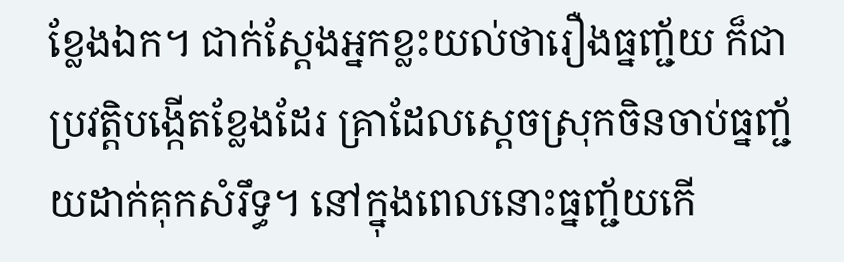ខ្លែងឯក។ ជាក់ស្តែងអ្នកខ្លះយល់ថារឿងធ្នញ្ជ័យ ក៏ជាប្រវត្តិបង្កើតខ្លែងដែរ គ្រាដែលស្តេចស្រុកចិនចាប់ធ្នញ្ជ័យដាក់គុកសំរឹទ្ធ។ នៅក្នុងពេលនោះធ្នញ្ជ័យកើ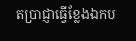តប្រាជ្ញាធ្វើខ្លែងឯកប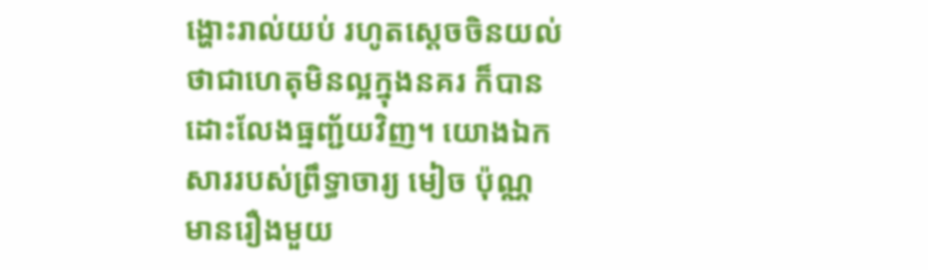ង្ហោះរាល់យប់ រហូតស្តេចចិនយល់ថាជាហេតុមិនល្អក្នុងនគរ ក៏បានដោះលែងធ្នញ្ជ័យវិញ។ យោងឯកសាររបស់ព្រឹទ្ធាចារ្យ មៀច ប៉ុណ្ណ មានរឿងមួយ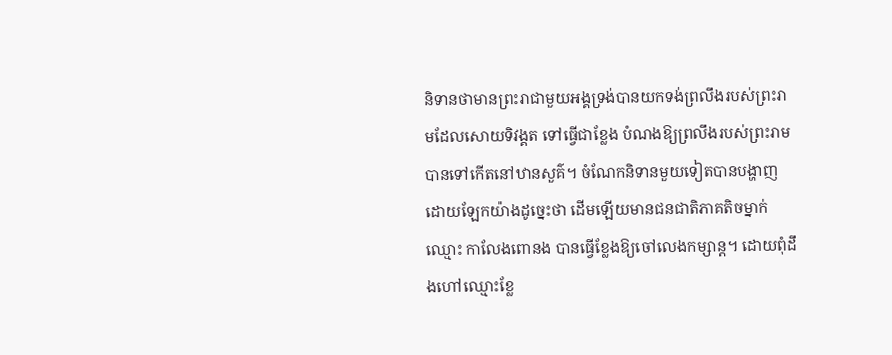និទានថាមានព្រះរាជាមួយអង្គទ្រង់បានយកទង់ព្រលឹងរបស់ព្រះរាមដែលសោយទិវង្គត ទៅធ្វើជាខ្លែង បំណងឱ្យព្រលឹងរបស់ព្រះរាមបានទៅកើតនៅឋានសួគ៌។ ចំណែកនិទានមួយទៀតបានបង្ហាញដោយឡែកយ៉ាងដូច្នេះថា ដើមឡើយមានជនជាតិភាគតិចម្នាក់ឈ្មោះ កាលែងពោនង បានធ្វើខ្លែងឱ្យចៅលេងកម្សាន្ត។ ដោយពុំដឹងហៅឈ្មោះខ្លែ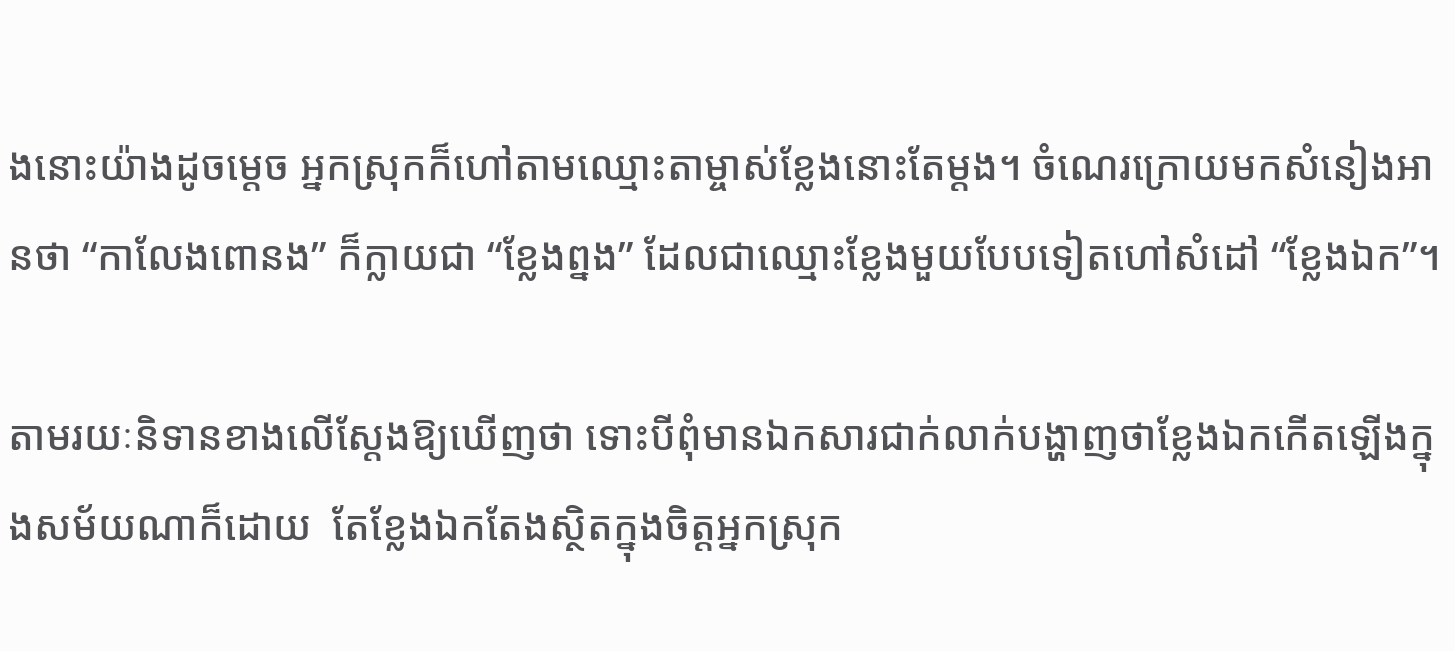ងនោះយ៉ាងដូចម្តេច អ្នកស្រុកក៏ហៅតាមឈ្មោះតាម្ចាស់ខ្លែងនោះតែម្តង។ ចំណេរក្រោយមកសំនៀងអានថា “កាលែងពោនង” ក៏ក្លាយជា “ខ្លែងព្នង” ដែលជាឈ្មោះខ្លែងមួយបែបទៀតហៅសំដៅ “ខ្លែងឯក”។

តាមរយៈនិទានខាងលើស្តែងឱ្យឃើញថា ទោះបីពុំមានឯកសារជាក់លាក់បង្ហាញថាខ្លែងឯកកើតឡើងក្នុងសម័យណាក៏ដោយ  តែខ្លែងឯកតែងស្ថិតក្នុងចិត្តអ្នកស្រុក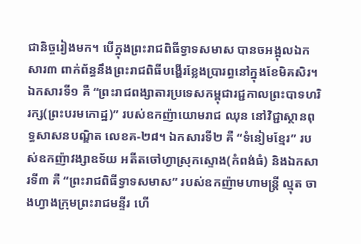ជានិច្ចរៀងមក។ បើក្នុងព្រះរាជពិធីទ្វាទសមាស បានចអង្អុលឯកសារ៣ ពាក់ព័ន្ធនឹងព្រះរាជពិធីបង្ហើរខ្លែងប្រារព្ធនៅក្នុងខែមិគសិរ។ ឯកសារទី១ គឺ “ព្រះរាជពង្សាតារប្រទេសកម្ពុជារជ្ជកាលព្រះបាទហរិរក្ស(ព្រះបរមកោដ្ឋ)” របស់ឧកញ៉ាយោមរាជ ឈុន នៅវិជ្ជាស្ថានពុទ្ធសាសនបណ្ឌិត លេខគ-២៨។ ឯកសារទី២ គឺ “ទំនៀមខ្មែរ” របស់ឧកញ៉ាវង្សាឧទ័យ អតីតចៅហ្វាស្រុកស្ទោង(កំពង់ធំ) និងឯកសារទី៣ គឺ “ព្រះរាជពិធីទ្វាទសមាស” របស់ឧកញ៉ាមហាមន្រ្តី ល្មុត ចាងហ្វាងក្រុមព្រះរាជមន្ទីរ ហើ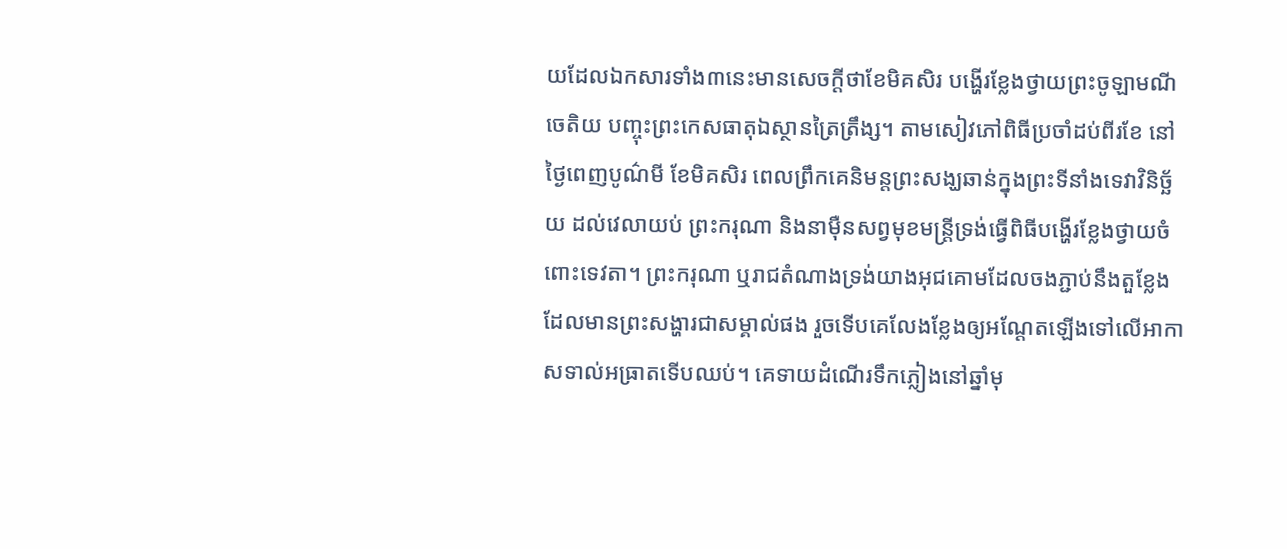យដែលឯកសារទាំង៣នេះមានសេចក្តីថាខែមិគសិរ បង្ហើរខ្លែងថ្វាយព្រះចូឡាមណីចេតិយ បញ្ចុះព្រះកេសធាតុឯស្ថានត្រៃត្រឹង្ស។ តាមសៀវភៅពិធីប្រចាំដប់ពីរខែ នៅថ្ងៃពេញបូណ៌មី ខែមិគសិរ ពេលព្រឹកគេនិមន្តព្រះសង្ឃឆាន់ក្នុងព្រះទីនាំងទេវាវិនិច្ឆ័យ ដល់វេលាយប់ ព្រះករុណា និងនាម៉ឺនសព្វមុខមន្រ្តីទ្រង់ធ្វើពិធីបង្ហើរខ្លែងថ្វាយចំពោះទេវតា។ ព្រះករុណា ឬរាជតំណាងទ្រង់យាងអុជគោមដែលចងភ្ជាប់នឹងតួខ្លែង ដែលមានព្រះសង្ហារជាសម្គាល់ផង រួចទើបគេលែងខ្លែងឲ្យអណ្តែតឡើងទៅលើអាកាសទាល់អធ្រាតទើបឈប់។ គេទាយដំណើរទឹកភ្លៀងនៅឆ្នាំមុ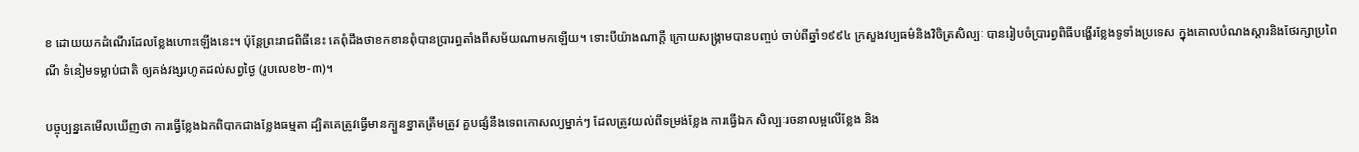ខ ដោយយកដំណើរដែលខ្លែងហោះឡើងនេះ។ ប៉ុន្តែព្រះរាជពិធីនេះ គេពុំដឹងថាខកខានពុំបានប្រារព្ធតាំងពីសម័យណាមកឡើយ។ ទោះបីយ៉ាងណាក្តី ក្រោយសង្រ្គាមបានបញ្ចប់ ចាប់ពីឆ្នាំ១៩៩៤ ក្រសួងវប្បធម៌និងវិចិត្រសិល្បៈ បានរៀបចំប្រារព្វពិធីបង្ហើរខ្លែងទូទាំងប្រទេស ក្នុងគោលបំណងស្តារនិងថែរក្សាប្រពៃណី ទំនៀមទម្លាប់ជាតិ ឲ្យគង់វង្សរហូតដល់សព្វថ្ងៃ (រូបលេខ២-៣)។

បច្ចុប្បន្នគេមើលឃើញថា ការធ្វើខ្លែងឯកពិបាកជាងខ្លែងធម្មតា ដ្បិតគេត្រូវធ្វើមានក្បួនខ្នាតត្រឹមត្រូវ គួបផ្សំនឹងទេពកោសល្យម្នាក់ៗ ដែលត្រូវយល់ពីទម្រង់ខ្លែង ការធ្វើឯក សិល្បៈរចនាលម្អលើខ្លែង និង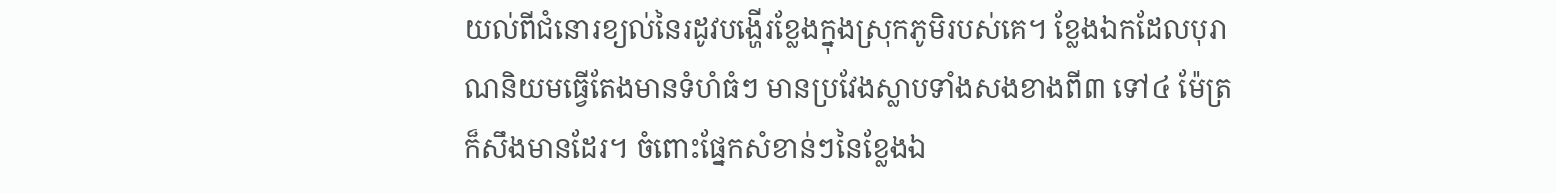យល់ពីជំនោរខ្យល់នៃរដូវបង្ហើរខ្លែងក្នុងស្រុកភូមិរបស់គេ។ ខ្លែងឯកដែលបុរាណនិយមធ្វើតែងមានទំហំធំៗ មានប្រវែងស្លាបទាំងសងខាងពី៣ ទៅ៤ ម៉ែត្រក៏សឹងមានដែរ។ ចំពោះផ្នែកសំខាន់ៗនៃខ្លែងឯ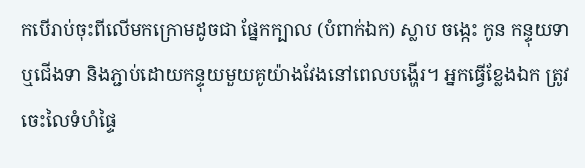កបើរាប់ចុះពីលើមកក្រោមដូចជា ផ្នែកក្បាល (បំពាក់ឯក) ស្លាប ចង្កេះ កូន កន្ទុយទា ឬជើងទា និងភ្ជាប់ដោយកន្ទុយមួយគូយ៉ាងវែងនៅពេលបង្ហើរ។ អ្នកធ្វើខ្លែងឯក ត្រូវចេះលៃទំហំផ្ទៃ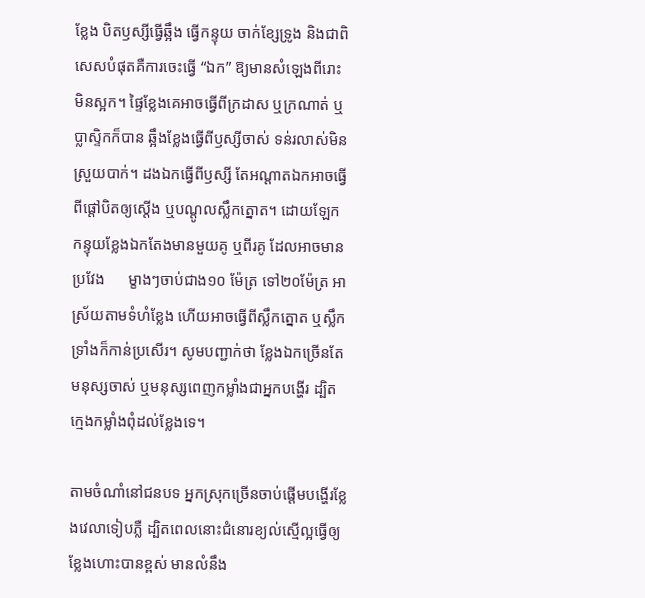ខ្លែង បិតឫស្សីធ្វើឆ្អឹង ធ្វើកន្ទុយ ចាក់ខ្សែទ្រូង និងជាពិសេសបំផុតគឺការចេះធ្វើ “ឯក” ឱ្យមានសំឡេងពីរោះ មិនស្អក។ ផ្ទៃខ្លែងគេអាចធ្វើពីក្រដាស ឬក្រណាត់ ឬប្លាស្ទិកក៏បាន ឆ្អឹងខ្លែងធ្វើពីឫស្សីចាស់ ទន់រលាស់មិនស្រួយបាក់។ ដងឯកធ្វើពីឫស្សី តែអណ្ដាតឯកអាចធ្វើពីផ្ដៅបិតឲ្យស្តើង ឬបណ្ដូលស្លឹកត្នោត។ ដោយឡែក កន្ទុយខ្លែងឯកតែងមានមួយគូ ឬពីរគូ ដែលអាចមានប្រវែង      ម្ខាងៗចាប់ជាង១០ ម៉ែត្រ ទៅ២០ម៉ែត្រ អាស្រ័យតាមទំហំខ្លែង ហើយអាចធ្វើពីស្លឹកត្នោត ឬស្លឹកទ្រាំងក៏កាន់ប្រសើរ។ សូមបញ្ជាក់ថា ខ្លែងឯកច្រើនតែមនុស្សចាស់ ឬមនុស្សពេញកម្លាំងជាអ្នកបង្ហើរ ដ្បិតក្មេងកម្លាំងពុំដល់ខ្លែងទេ។

តាមចំណាំនៅជនបទ អ្នកស្រុកច្រើនចាប់ផ្តើមបង្ហើរខ្លែងវេលាទៀបភ្លឺ ដ្បិតពេលនោះជំនោរខ្យល់ស្មើល្អធ្វើឲ្យខ្លែងហោះបានខ្ពស់ មានលំនឹង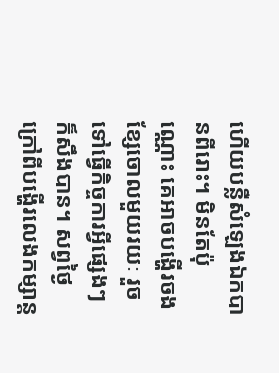ហើយបន្លឺសំឡេងឯកបានពីរោះ។ មិនតែប៉ុណ្ណោះ គេអាចបង្ហើរចងខ្សែចោលមួយរយៈ រួចទៅធ្វើកិច្ចការអ្វីផ្សេងៗក៏សឹងបាន។ សព្វថ្ងៃក្រៅពីបង្ហើរលេងកម្សាន្ត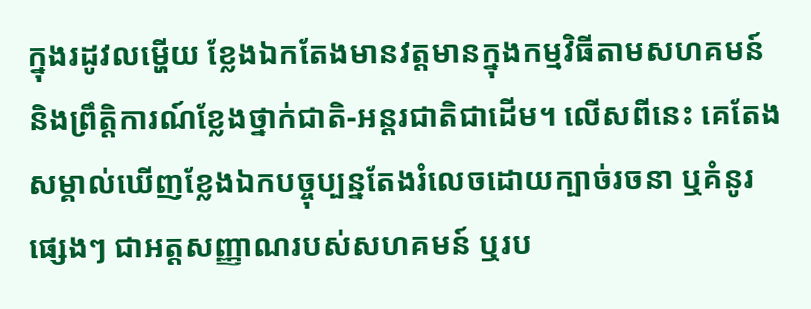ក្នុងរដូវលម្ហើយ ខ្លែងឯកតែងមានវត្តមានក្នុងកម្មវិធីតាមសហគមន៍ និងព្រឹត្តិការណ៍ខ្លែងថ្នាក់ជាតិ-អន្តរជាតិជាដើម។ លើសពីនេះ គេតែងសម្គាល់ឃើញខ្លែងឯកបច្ចុប្បន្នតែងរំលេចដោយក្បាច់រចនា ឬគំនូរផ្សេងៗ ជាអត្តសញ្ញាណរបស់សហគមន៍ ឬរប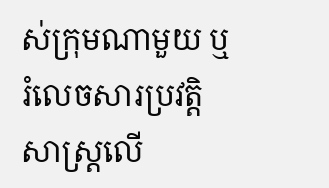ស់ក្រុមណាមួយ ឬរំលេចសារប្រវត្តិសាស្រ្តលើ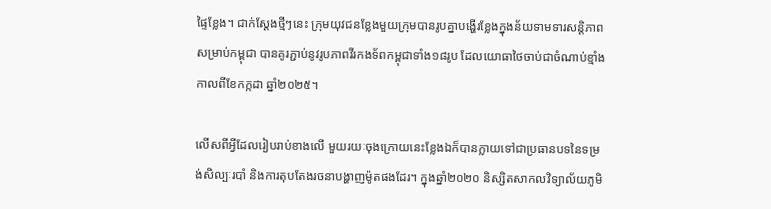ផ្ទៃខ្លែង។ ជាក់ស្តែងថ្មីៗនេះ ក្រុមយុវជនខ្លែងមួយក្រុមបានរូបគ្នាបង្ហើរខ្លែងក្នុងន័យទាមទារសន្តិភាពសម្រាប់កម្ពុជា បានគូរភ្ជាប់នូវរូបភាពវីរកងទ័ពកម្ពុជាទាំង១៨រូប ដែលយោធាថៃចាប់ជាចំណាប់ខ្មាំងកាលពីខែកក្កដា ឆ្នាំ២០២៥។

លើសពីអ្វីដែលរៀបរាប់ខាងលើ មួយរយៈចុងក្រោយនេះខ្លែងឯក៏បានក្លាយទៅជាប្រធានបទនៃទម្រង់សិល្បៈរបាំ និងការតុបតែងរចនាបង្ហាញម៉ូតផងដែរ។ ក្នុងឆ្នាំ២០២០ និស្សិតសាកលវិទ្យាល័យភូមិ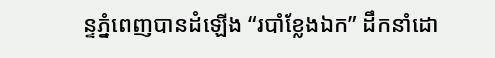ន្ទភ្នំពេញបានដំឡើង “របាំខ្លែងឯក” ដឹកនាំដោ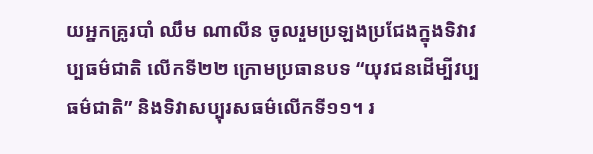យអ្នកគ្រូរបាំ ឈឹម ណាលីន ចូលរួមប្រឡងប្រជែងក្នុងទិវាវប្បធម៌ជាតិ លើកទី២២ ក្រោមប្រធានបទ “យុវជនដើម្បីវប្បធម៌ជាតិ” និងទិវាសប្បុរសធម៌លើកទី១១។ រ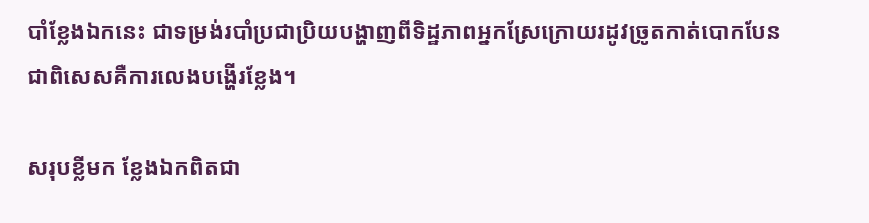បាំខ្លែងឯកនេះ ជាទម្រង់របាំប្រជាប្រិយបង្ហាញពីទិដ្ឋភាពអ្នកស្រែក្រោយរដូវច្រូតកាត់បោកបែន ជាពិសេសគឺការលេងបង្ហើរខ្លែង។

សរុបខ្លីមក ខ្លែងឯកពិតជា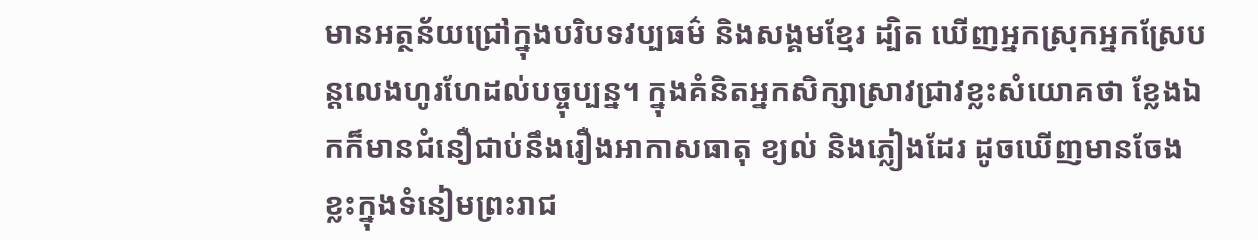មានអត្ថន័យជ្រៅក្នុងបរិបទវប្បធម៌ និងសង្គមខ្មែរ ដ្បិត ឃើញអ្នកស្រុកអ្នកស្រែបន្តលេងហូរហែដល់បច្ចុប្បន្ន។ ក្នុងគំនិតអ្នកសិក្សាស្រាវជ្រាវខ្លះសំយោគថា ខ្លែងឯកក៏មានជំនឿជាប់នឹងរឿងអាកាសធាតុ ខ្យល់ និងភ្លៀងដែរ ដូចឃើញមានចែងខ្លះក្នុងទំនៀមព្រះរាជ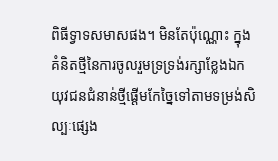ពិធីទ្វាទសមាសផង។ មិនតែប៉ុណ្ណោះ ក្នុងគំនិតថ្មីនៃការចូលរួមទ្រទ្រង់រក្សាខ្លែងឯក យុវជនជំនាន់ថ្មីផ្តើមកែច្នៃទៅតាមទម្រង់សិល្បៈផ្សេង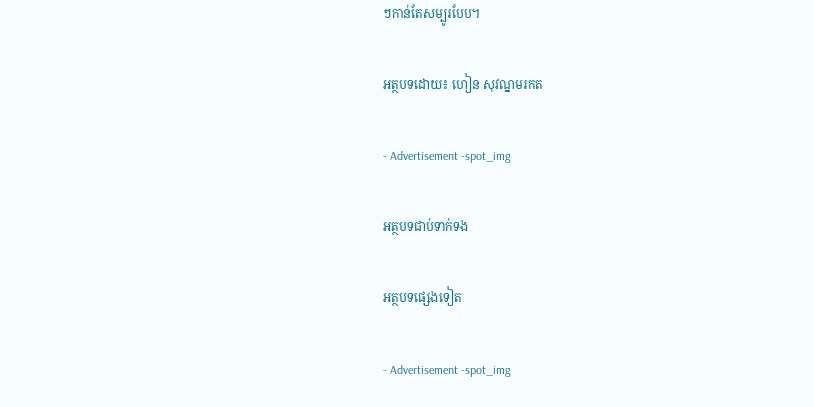ៗកាន់តែសម្បូរបែប។

អត្ថបទដោយ៖ ហៀន សុវណ្នមរកត

- Advertisement -spot_img

អត្ថបទជាប់ទាក់ទង

អត្ថបទផ្សេងទៀត

- Advertisement -spot_img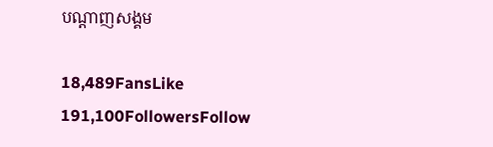បណ្ដាញសង្គម

18,489FansLike
191,100FollowersFollow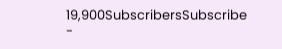19,900SubscribersSubscribe
-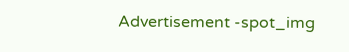Advertisement -spot_img